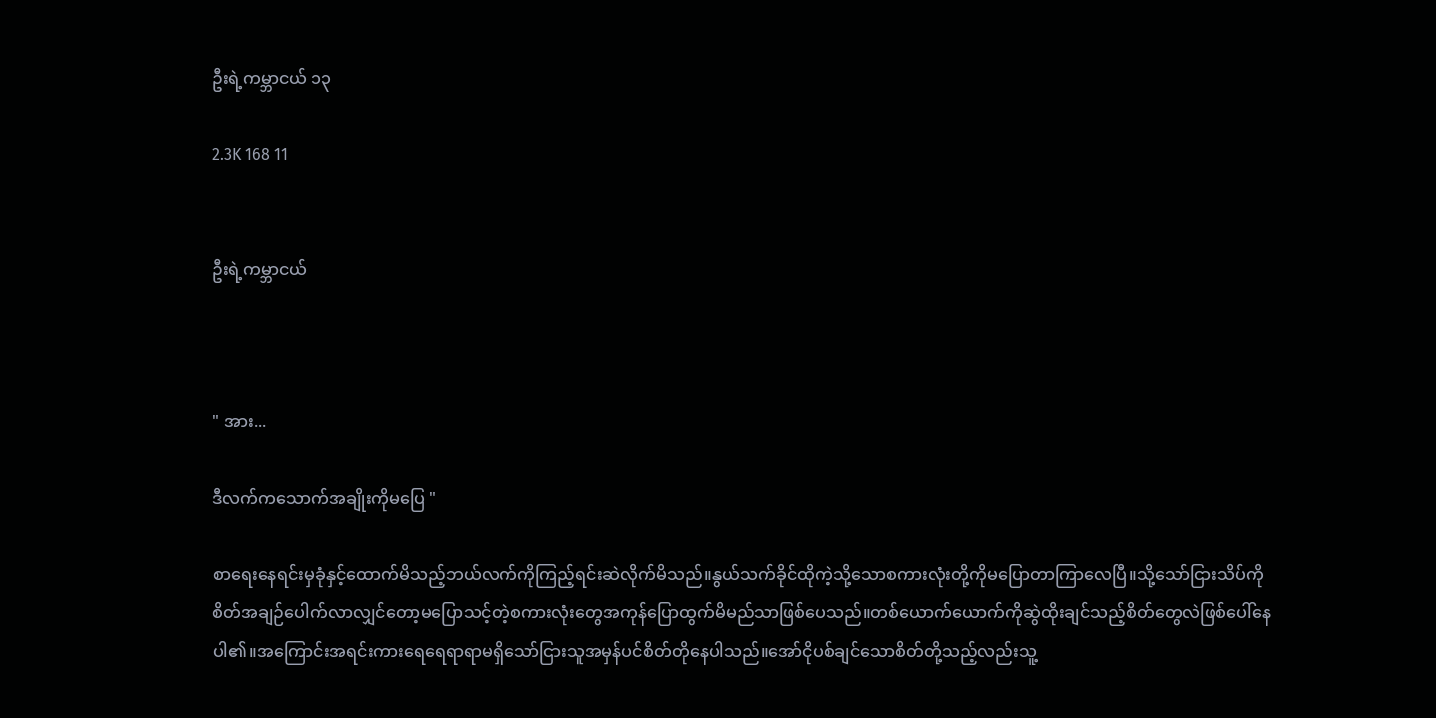ဦးရဲ့ကမ္ဘာငယ် ၁၃

2.3K 168 11


ဦးရဲ့ကမ္ဘာငယ်



" အား...

ဒီလက်ကသောက်အချိုးကိုမပြေ "

စာရေးနေရင်းမှခုံနှင့်ထောက်မိသည့်ဘယ်လက်ကိုကြည့်ရင်းဆဲလိုက်မိသည်။နွယ်သက်ခိုင်ထိုကဲ့သို့သောစကားလုံးတို့ကိုမပြောတာကြာလေပြီ။သို့သော်ငြားသိပ်ကိုစိတ်အချဉ်ပေါက်လာလျှင်တော့မပြောသင့်တဲ့စကားလုံးတွေအကုန်ပြောထွက်မိမည်သာဖြစ်ပေသည်။တစ်ယောက်ယောက်ကိုဆွဲထိုးချင်သည့်စိတ်တွေလဲဖြစ်ပေါ်နေပါ၏။အကြောင်းအရင်းကားရေရေရာရာမရှိသော်ငြားသူအမှန်ပင်စိတ်တိုနေပါသည်။အော်ငိုပစ်ချင်သောစိတ်တို့သည့်လည်းသူ့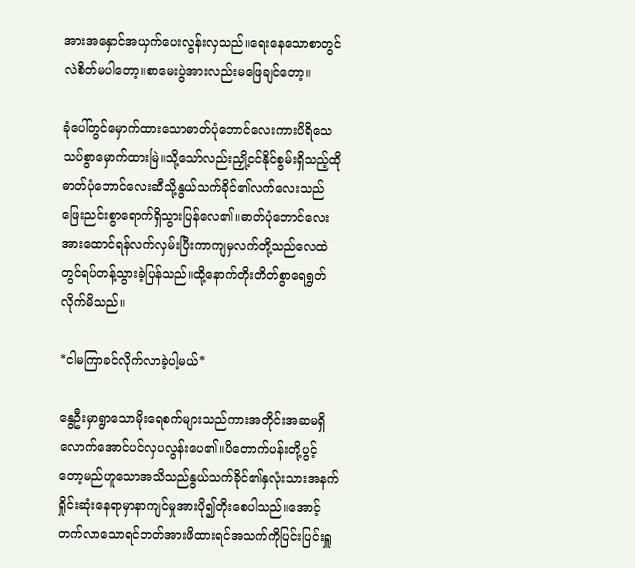အားအနှောင်အယှက်ပေးလွန်းလှသည်။ရေးနေသောစာတွင်လဲစိတ်မပါတော့။စာမေးပွဲအားလည်းမဖြေချင်‌တော့။

ခုံပေါ်တွင်မှောက်ထားသောဓာတ်ပုံဘောင်လေးကားပိရိသေသပ်စွာမှောက်ထားမြဲ။သို့သော်လည်းညှို့ငင်နိုင်စွမ်းရှိသည့်ထိုဓာတ်ပုံဘောင်လေးဆီသို့နွယ်သက်ခိုင်၏လက်လေးသည်ဖြေးညင်းစွာရောက်ရှိသွားပြန်လေ၏။ဓာတ်ပုံဘောင်လေးအားထောင်ရန်လက်လှမ်းပြီးကာကျမှလက်တို့သည်လေထဲတွင်ရပ်တန့်သွားခဲ့ပြန်သည်။ထို့နောက်တိုးတိတ်စွာရေရွတ်လိုက်မိသည်။

*ငါမကြာခင်လိုက်လာခဲ့ပါ့မယ်*

နွေဦးမှာ‌ရွာသောမိုးရေစက်များသည်ကားအတိုင်းအဆမရှိလောက်အောင်ပင်လှပလွန်းပေ၏။ပိတောက်ပန်းတို့ပွင့်တော့မည်ဟူသောအသိသည်နွယ်သက်ခိုင်၏နှလုံးသားအနက်ရှိုင်းဆုံးနေရာမှာနာကျင်မှုအားပို၍တိုးစေပါသည်။အောင့်တက်လာသောရင်ဘတ်အားဖိထားရင်အသက်ကိုပြင်းပြင်းရှူ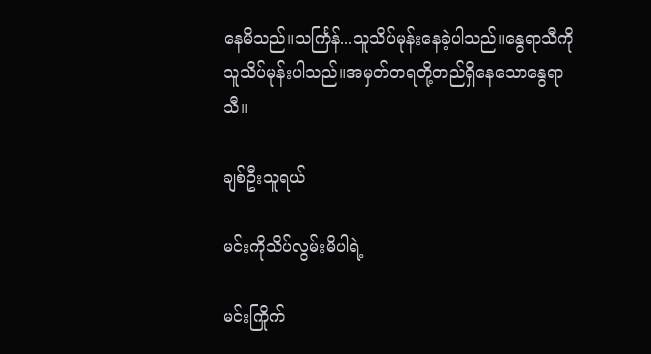နေမိသည်။သင်္ကြန်...သူသိပ်မုန်းနေခဲ့ပါသည်။နွေရာသီကိုသူသိပ်မုန်းပါသည်။အမှတ်တရတို့တည်ရှိနေသောနွေရာသီ။

ချစ်ဦးသူရယ်

မင်းကိုသိပ်လွမ်းမိပါရဲ့

မင်းကြိုက်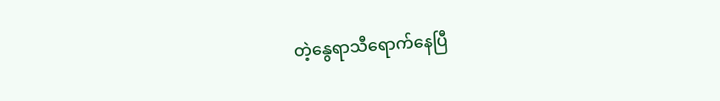တဲ့နွေရာသီရောက်နေပြီ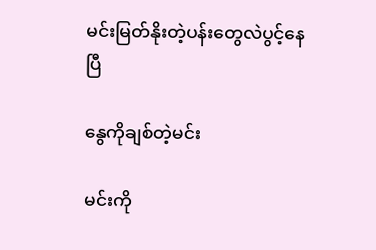မင်းမြတ်နိုးတဲ့ပန်းတွေလဲပွင့်နေပြီ

နွေကိုချစ်တဲ့မင်း

မင်းကို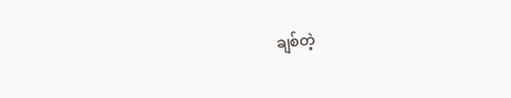ချစ်တဲ့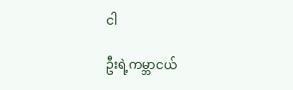ငါ

ဦးရဲ့ကမ္ဘာငယ်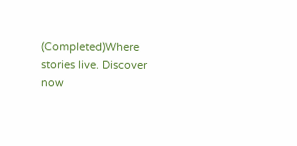(Completed)Where stories live. Discover now